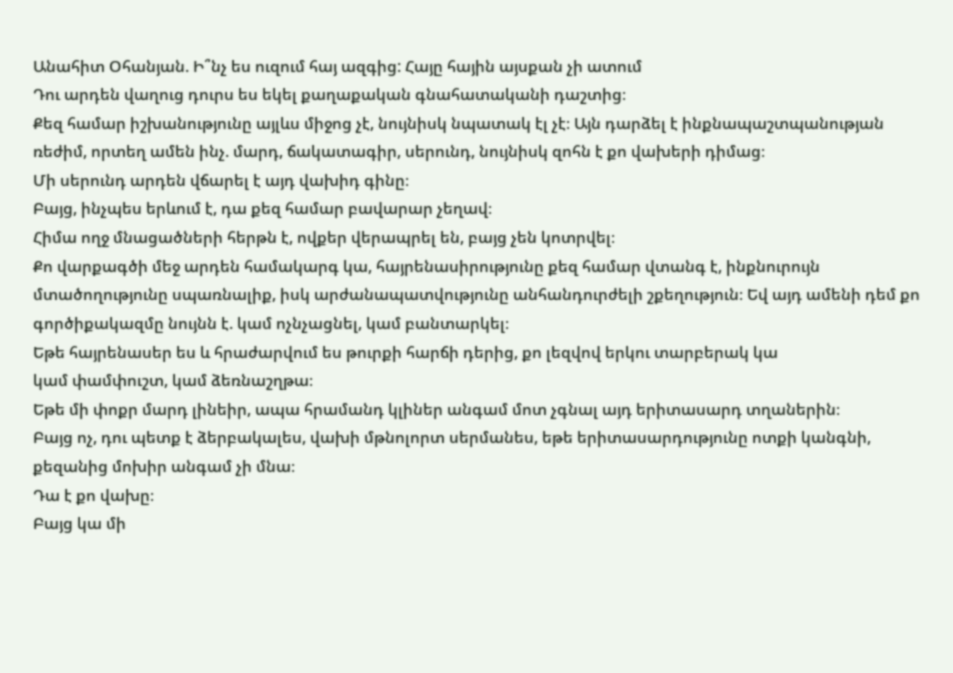Անահիտ Օհանյան. Ի՞նչ ես ուզում հայ ազգից: Հայը հային այսքան չի ատում
Դու արդեն վաղուց դուրս ես եկել քաղաքական գնահատականի դաշտից։
Քեզ համար իշխանությունը այլևս միջոց չէ, նույնիսկ նպատակ էլ չէ։ Այն դարձել է ինքնապաշտպանության ռեժիմ, որտեղ ամեն ինչ. մարդ, ճակատագիր, սերունդ, նույնիսկ զոհն է քո վախերի դիմաց։
Մի սերունդ արդեն վճարել է այդ վախիդ գինը։
Բայց, ինչպես երևում է, դա քեզ համար բավարար չեղավ։
Հիմա ողջ մնացածների հերթն է, ովքեր վերապրել են, բայց չեն կոտրվել։
Քո վարքագծի մեջ արդեն համակարգ կա, հայրենասիրությունը քեզ համար վտանգ է, ինքնուրույն մտածողությունը սպառնալիք, իսկ արժանապատվությունը անհանդուրժելի շքեղություն։ Եվ այդ ամենի դեմ քո գործիքակազմը նույնն է. կամ ոչնչացնել, կամ բանտարկել։
Եթե հայրենասեր ես և հրաժարվում ես թուրքի հարճի դերից, քո լեզվով երկու տարբերակ կա
կամ փամփուշտ, կամ ձեռնաշղթա։
Եթե մի փոքր մարդ լինեիր, ապա հրամանդ կլիներ անգամ մոտ չգնալ այդ երիտասարդ տղաներին։
Բայց ոչ, դու պետք է ձերբակալես, վախի մթնոլորտ սերմանես, եթե երիտասարդությունը ոտքի կանգնի, քեզանից մոխիր անգամ չի մնա։
Դա է քո վախը։
Բայց կա մի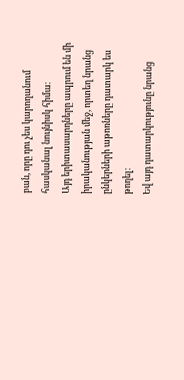բան, որը դու չես կարողանում հասկանալ նույնիսկ հիմա։
Այդ երիտասարդները ապրում են մի իրականության մեջ, որտեղ նրանց ընկերների աթոռները դատարկ ես թողել։
Եվ այդ դատարկությունը նրանց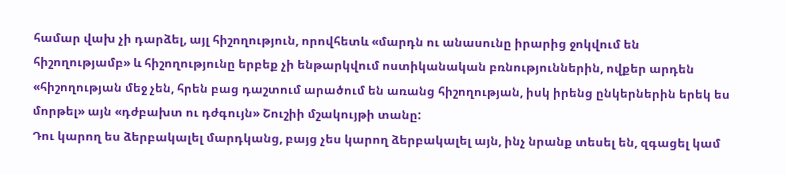համար վախ չի դարձել, այլ հիշողություն, որովհետև «մարդն ու անասունը իրարից ջոկվում են հիշողությամբ» և հիշողությունը երբեք չի ենթարկվում ոստիկանական բռնություններին, ովքեր արդեն «հիշողության մեջ չեն, հրեն բաց դաշտում արածում են առանց հիշողության, իսկ իրենց ընկերներին երեկ ես մորթել» այն «դժբախտ ու դժգույն» Շուշիի մշակույթի տանը:
Դու կարող ես ձերբակալել մարդկանց, բայց չես կարող ձերբակալել այն, ինչ նրանք տեսել են, զգացել կամ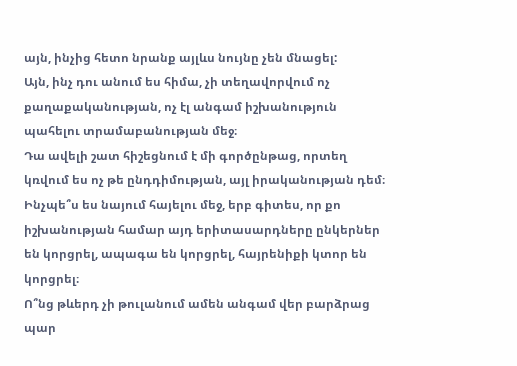այն, ինչից հետո նրանք այլևս նույնը չեն մնացել:
Այն, ինչ դու անում ես հիմա, չի տեղավորվում ոչ քաղաքականության, ոչ էլ անգամ իշխանություն պահելու տրամաբանության մեջ։
Դա ավելի շատ հիշեցնում է մի գործընթաց, որտեղ կռվում ես ոչ թե ընդդիմության, այլ իրականության դեմ։
Ինչպե՞ս ես նայում հայելու մեջ, երբ գիտես, որ քո իշխանության համար այդ երիտասարդները ընկերներ են կորցրել, ապագա են կորցրել, հայրենիքի կտոր են կորցրել։
Ո՞նց թևերդ չի թուլանում ամեն անգամ վեր բարձրաց պար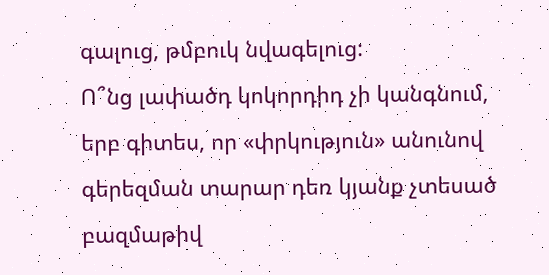գալուց, թմբուկ նվագելուց:
Ո՞նց լափածդ կոկորդիդ չի կանգնում, երբ գիտես, որ «փրկություն» անունով գերեզման տարար դեռ կյանք չտեսած բազմաթիվ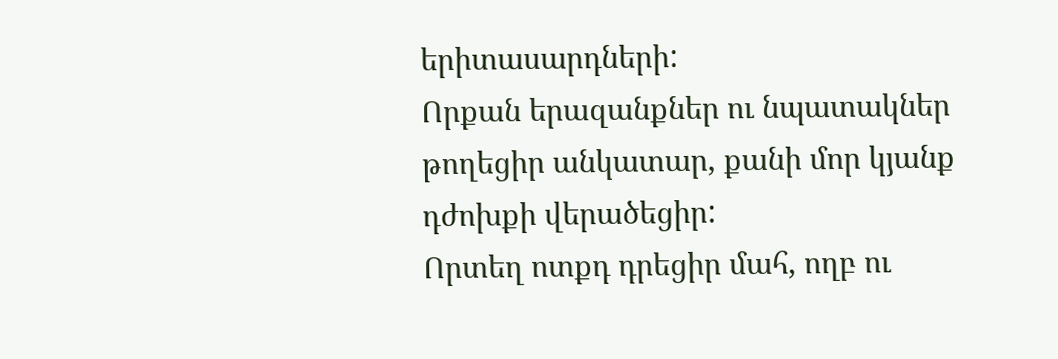երիտասարդների:
Որքան երազանքներ ու նպատակներ թողեցիր անկատար, քանի մոր կյանք դժոխքի վերածեցիր:
Որտեղ ոտքդ դրեցիր մահ, ողբ ու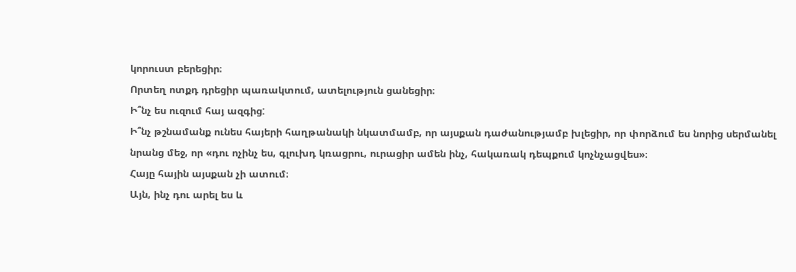կորուստ բերեցիր։
Որտեղ ոտքդ դրեցիր պառակտում, ատելություն ցանեցիր։
Ի՞նչ ես ուզում հայ ազգից:
Ի՞նչ թշնամանք ունես հայերի հաղթանակի նկատմամբ, որ այսքան դաժանությամբ խլեցիր, որ փորձում ես նորից սերմանել նրանց մեջ, որ «դու ոչինչ ես, գլուխդ կռացրու, ուրացիր ամեն ինչ, հակառակ դեպքում կոչնչացվես»։
Հայը հային այսքան չի ատում։
Այն, ինչ դու արել ես և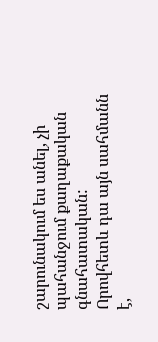շարունակում ես անել, չի պահանջում քաղաքական գնահատական:
Որովհետև դա այն սահմանն է,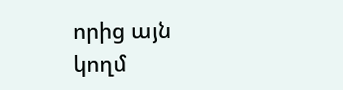որից այն կողմ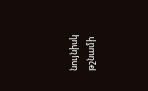նույնիսկ թշնամի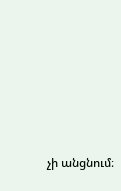չի անցնում։